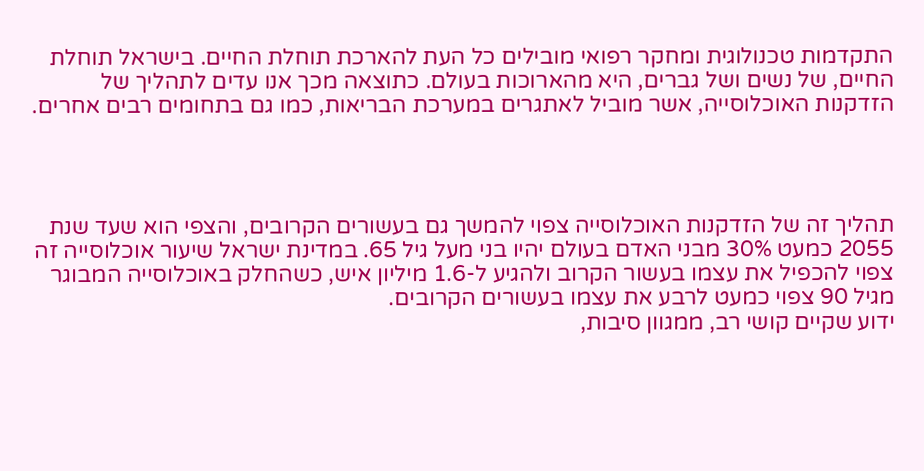התקדמות טכנולוגית ומחקר רפואי מובילים כל העת להארכת תוחלת החיים. בישראל תוחלת החיים, של נשים ושל גברים, היא מהארוכות בעולם. כתוצאה מכך אנו עדים לתהליך של הזדקנות האוכלוסייה, אשר מוביל לאתגרים במערכת הבריאות, כמו גם בתחומים רבים אחרים.




תהליך זה של הזדקנות האוכלוסייה צפוי להמשך גם בעשורים הקרובים, והצפי הוא שעד שנת 2055 כמעט 30% מבני האדם בעולם יהיו בני מעל גיל 65. במדינת ישראל שיעור אוכלוסייה זה צפוי להכפיל את עצמו בעשור הקרוב ולהגיע ל-1.6 מיליון איש, כשהחלק באוכלוסייה המבוגר מגיל 90 צפוי כמעט לרבע את עצמו בעשורים הקרובים.
ידוע שקיים קושי רב, ממגוון סיבות,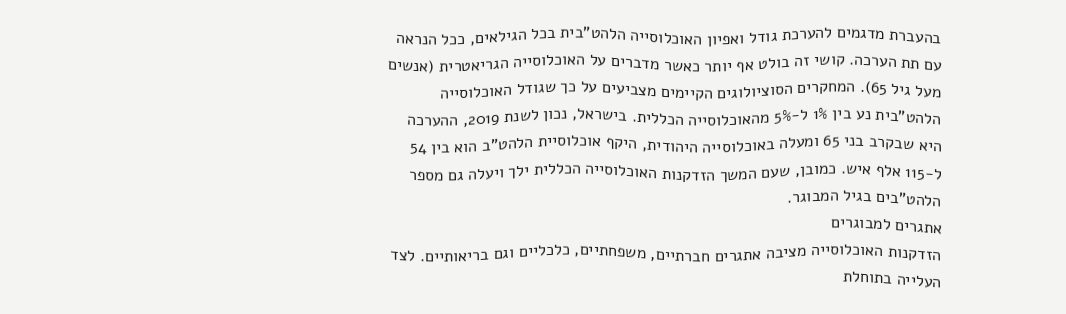בהעברת מדגמים להערכת גודל ואפיון האוכלוסייה הלהט"בית בכל הגילאים, ככל הנראה עם תת הערכה. קושי זה בולט אף יותר כאשר מדברים על האוכלוסייה הגריאטרית (אנשים מעל גיל 65). המחקרים הסוציולוגים הקיימים מצביעים על כך שגודל האוכלוסייה הלהט"בית נע בין 1% ל-5% מהאוכלוסייה הכללית. בישראל, נכון לשנת 2019, ההערכה היא שבקרב בני 65 ומעלה באוכלוסייה היהודית, היקף אוכלוסיית הלהט"ב הוא בין 54 ל-115 אלף איש. כמובן, שעם המשך הזדקנות האוכלוסייה הכללית ילך ויעלה גם מספר הלהט"בים בגיל המבוגר.
אתגרים למבוגרים
הזדקנות האוכלוסייה מציבה אתגרים חברתיים, משפחתיים, כלכליים וגם בריאותיים. לצד העלייה בתוחלת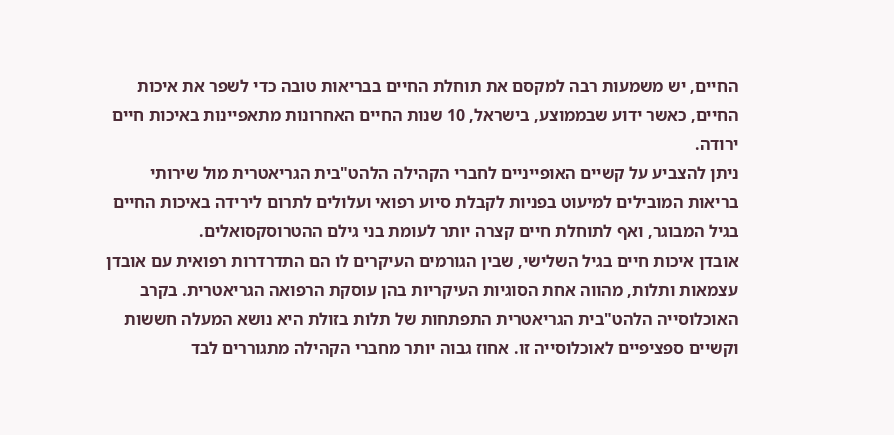החיים, יש משמעות רבה למקסם את תוחלת החיים בבריאות טובה כדי לשפר את איכות החיים, כאשר ידוע שבממוצע, בישראל, 10 שנות החיים האחרונות מתאפיינות באיכות חיים ירודה.
ניתן להצביע על קשיים האופייניים לחברי הקהילה הלהט"בית הגריאטרית מול שירותי בריאות המובילים למיעוט בפניות לקבלת סיוע רפואי ועלולים לתרום לירידה באיכות החיים בגיל המבוגר, ואף לתוחלת חיים קצרה יותר לעומת בני גילם ההטרוסקסואלים.
אובדן איכות חיים בגיל השלישי, שבין הגורמים העיקרים לו הם התדרדרות רפואית עם אובדן עצמאות ותלות, מהווה אחת הסוגיות העיקריות בהן עוסקת הרפואה הגריאטרית. בקרב האוכלוסייה הלהט"בית הגריאטרית התפתחות של תלות בזולת היא נושא המעלה חששות וקשיים ספציפיים לאוכלוסייה זו. אחוז גבוה יותר מחברי הקהילה מתגוררים לבד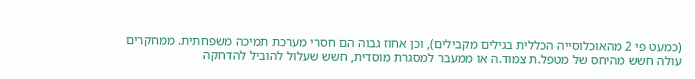(כמעט פי 2 מהאוכלוסייה הכללית בגילים מקבילים), וכן אחוז גבוה הם חסרי מערכת תמיכה משפחתית. ממחקרים עולה חשש מהיחס של מטפל.ת צמוד.ה או ממעבר למסגרת מוסדית, חשש שעלול להוביל להדחקה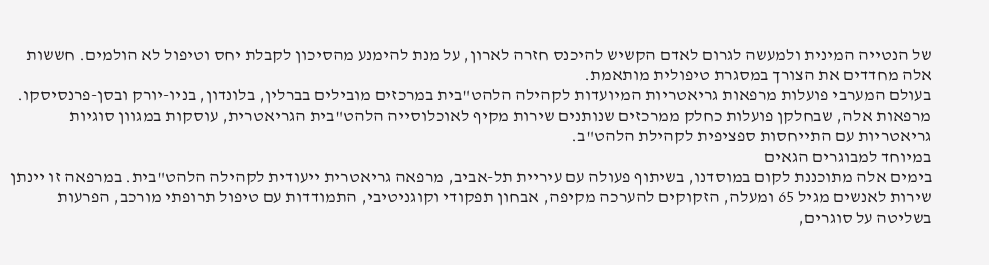של הנטייה המינית ולמעשה לגרום לאדם הקשיש להיכנס חזרה לארון, על מנת להימנע מהסיכון לקבלת יחס וטיפול לא הולמים. חששות אלה מחדדים את הצורך במסגרת טיפולית מותאמת.
בעולם המערבי פועלות מרפאות גריאטריות המיועדות לקהילה הלהט"בית במרכזים מובילים בברלין, בלונדון, בניו-יורק ובסן-פרנסיסקו. מרפאות אלה, שבחלקן פועלות כחלק ממרכזים שנותנים שירות מקיף לאוכלוסייה הלהט"בית הגריאטרית, עוסקות במגוון סוגיות גריאטריות עם התייחסות ספציפית לקהילת הלהט"ב.
במיוחד למבוגרים הגאים
בימים אלה מתוכננת לקום במוסדנו, בשיתוף פעולה עם עיריית תל-אביב, מרפאה גריאטרית ייעודית לקהילה הלהט"בית. במרפאה זו יינתן שירות לאנשים מגיל 65 ומעלה, הזקוקים להערכה מקיפה, אבחון תפקודי וקוגניטיבי, התמודדות עם טיפול תרופתי מורכב, הפרעות בשליטה על סוגרים,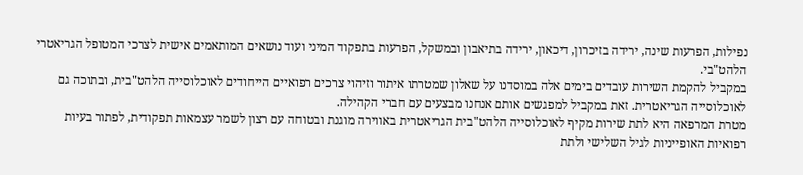נפילות, הפרעות שינה, ירידה בזיכרון, דיכאון, ירידה בתיאבון ובמשקל, הפרעות בתפקוד המיני ועוד נושאים המותאמים אישית לצרכי המטופל הגריאטרי הלהט"בי.
במקביל להקמת השירות עובדים בימים אלה במוסדנו על שאלון שמטרתו איתור וזיהוי צרכים רפואיים הייחודים לאוכלוסייה הלהט"בית, ובתוכה גם לאוכלוסייה הגריאטרית. זאת במקביל למפגשים אותם אנחנו מבצעים עם חברי הקהילה.
מטרת המרפאה היא לתת שירות מקיף לאוכלוסייה הלהט"בית הגריאטרית באווירה מוגנת ובטוחה עם רצון לשמר עצמאות תפקודית, לפתור בעיות רפואיות האופייניות לגיל השלישי ולתת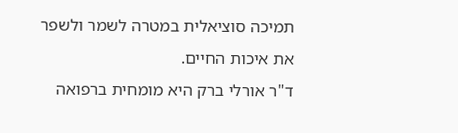תמיכה סוציאלית במטרה לשמר ולשפר את איכות החיים.
ד"ר אורלי ברק היא מומחית ברפואה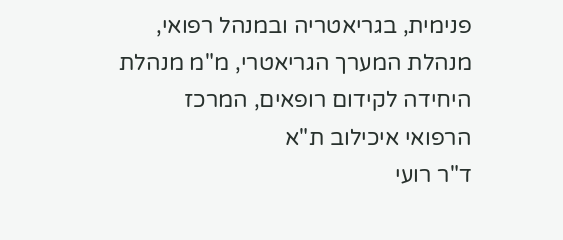פנימית, בגריאטריה ובמנהל רפואי, מנהלת המערך הגריאטרי, מ"מ מנהלת היחידה לקידום רופאים, המרכז הרפואי איכילוב ת"א
ד"ר רועי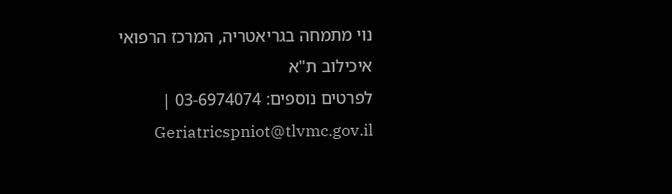נוי מתמחה בגריאטריה, המרכז הרפואי איכילוב ת"א
לפרטים נוספים: 03-6974074 | Geriatricspniot@tlvmc.gov.il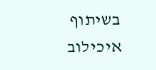בשיתוף איכילוב